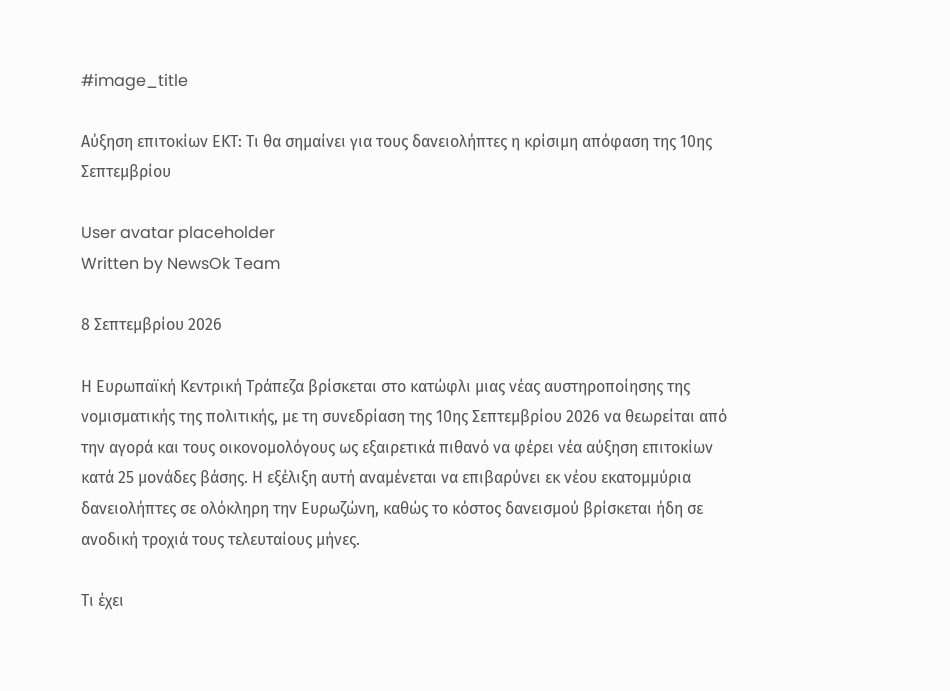#image_title

Αύξηση επιτοκίων ΕΚΤ: Τι θα σημαίνει για τους δανειολήπτες η κρίσιμη απόφαση της 10ης Σεπτεμβρίου

User avatar placeholder
Written by NewsOk Team

8 Σεπτεμβρίου 2026

Η Ευρωπαϊκή Κεντρική Τράπεζα βρίσκεται στο κατώφλι μιας νέας αυστηροποίησης της νομισματικής της πολιτικής, με τη συνεδρίαση της 10ης Σεπτεμβρίου 2026 να θεωρείται από την αγορά και τους οικονομολόγους ως εξαιρετικά πιθανό να φέρει νέα αύξηση επιτοκίων κατά 25 μονάδες βάσης. Η εξέλιξη αυτή αναμένεται να επιβαρύνει εκ νέου εκατομμύρια δανειολήπτες σε ολόκληρη την Ευρωζώνη, καθώς το κόστος δανεισμού βρίσκεται ήδη σε ανοδική τροχιά τους τελευταίους μήνες.

Τι έχει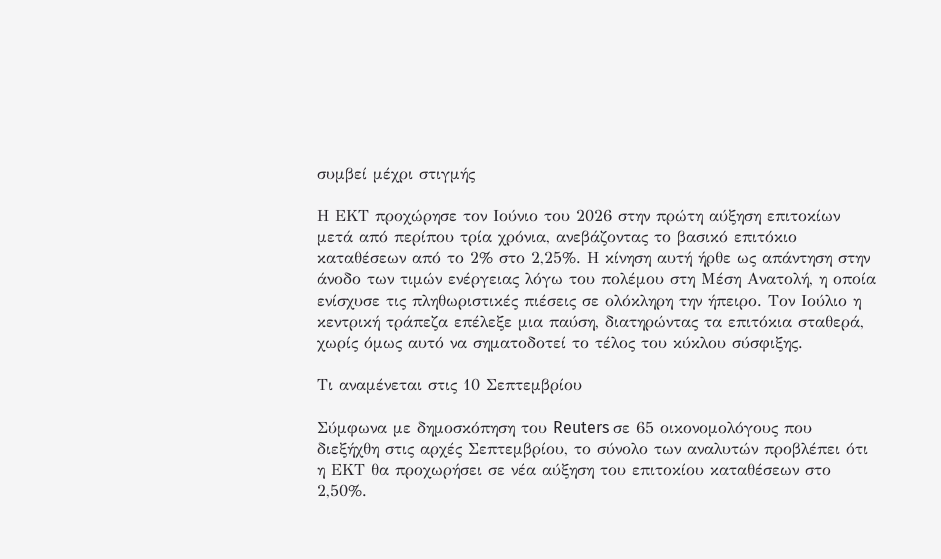συμβεί μέχρι στιγμής

Η ΕΚΤ προχώρησε τον Ιούνιο του 2026 στην πρώτη αύξηση επιτοκίων μετά από περίπου τρία χρόνια, ανεβάζοντας το βασικό επιτόκιο καταθέσεων από το 2% στο 2,25%. Η κίνηση αυτή ήρθε ως απάντηση στην άνοδο των τιμών ενέργειας λόγω του πολέμου στη Μέση Ανατολή, η οποία ενίσχυσε τις πληθωριστικές πιέσεις σε ολόκληρη την ήπειρο. Τον Ιούλιο η κεντρική τράπεζα επέλεξε μια παύση, διατηρώντας τα επιτόκια σταθερά, χωρίς όμως αυτό να σηματοδοτεί το τέλος του κύκλου σύσφιξης.

Τι αναμένεται στις 10 Σεπτεμβρίου

Σύμφωνα με δημοσκόπηση του Reuters σε 65 οικονομολόγους που διεξήχθη στις αρχές Σεπτεμβρίου, το σύνολο των αναλυτών προβλέπει ότι η ΕΚΤ θα προχωρήσει σε νέα αύξηση του επιτοκίου καταθέσεων στο 2,50%.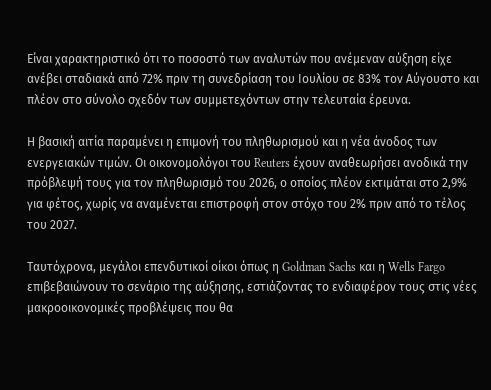Είναι χαρακτηριστικό ότι το ποσοστό των αναλυτών που ανέμεναν αύξηση είχε ανέβει σταδιακά από 72% πριν τη συνεδρίαση του Ιουλίου σε 83% τον Αύγουστο και πλέον στο σύνολο σχεδόν των συμμετεχόντων στην τελευταία έρευνα.

Η βασική αιτία παραμένει η επιμονή του πληθωρισμού και η νέα άνοδος των ενεργειακών τιμών. Οι οικονομολόγοι του Reuters έχουν αναθεωρήσει ανοδικά την πρόβλεψή τους για τον πληθωρισμό του 2026, ο οποίος πλέον εκτιμάται στο 2,9% για φέτος, χωρίς να αναμένεται επιστροφή στον στόχο του 2% πριν από το τέλος του 2027.

Ταυτόχρονα, μεγάλοι επενδυτικοί οίκοι όπως η Goldman Sachs και η Wells Fargo επιβεβαιώνουν το σενάριο της αύξησης, εστιάζοντας το ενδιαφέρον τους στις νέες μακροοικονομικές προβλέψεις που θα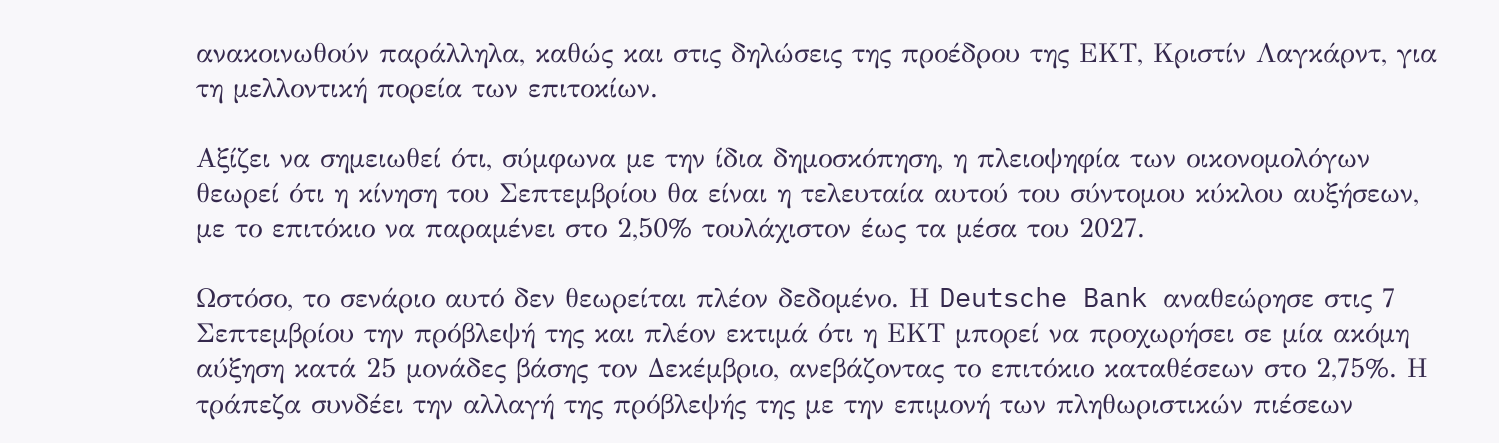ανακοινωθούν παράλληλα, καθώς και στις δηλώσεις της προέδρου της ΕΚΤ, Κριστίν Λαγκάρντ, για τη μελλοντική πορεία των επιτοκίων.

Αξίζει να σημειωθεί ότι, σύμφωνα με την ίδια δημοσκόπηση, η πλειοψηφία των οικονομολόγων θεωρεί ότι η κίνηση του Σεπτεμβρίου θα είναι η τελευταία αυτού του σύντομου κύκλου αυξήσεων, με το επιτόκιο να παραμένει στο 2,50% τουλάχιστον έως τα μέσα του 2027.

Ωστόσο, το σενάριο αυτό δεν θεωρείται πλέον δεδομένο. Η Deutsche Bank αναθεώρησε στις 7 Σεπτεμβρίου την πρόβλεψή της και πλέον εκτιμά ότι η ΕΚΤ μπορεί να προχωρήσει σε μία ακόμη αύξηση κατά 25 μονάδες βάσης τον Δεκέμβριο, ανεβάζοντας το επιτόκιο καταθέσεων στο 2,75%. Η τράπεζα συνδέει την αλλαγή της πρόβλεψής της με την επιμονή των πληθωριστικών πιέσεων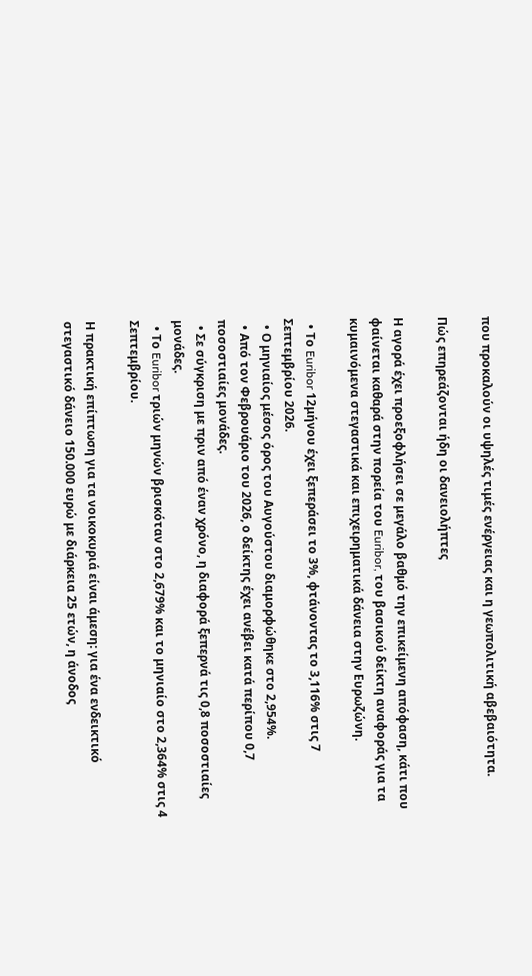που προκαλούν οι υψηλές τιμές ενέργειας και η γεωπολιτική αβεβαιότητα.

Πώς επηρεάζονται ήδη οι δανειολήπτες

Η αγορά έχει προεξοφλήσει σε μεγάλο βαθμό την επικείμενη απόφαση, κάτι που φαίνεται καθαρά στην πορεία του Euribor, του βασικού δείκτη αναφοράς για τα κυμαινόμενα στεγαστικά και επιχειρηματικά δάνεια στην Ευρωζώνη.

  • Το Euribor 12μήνου έχει ξεπεράσει το 3%, φτάνοντας το 3,116% στις 7 Σεπτεμβρίου 2026.
  • Ο μηνιαίος μέσος όρος του Αυγούστου διαμορφώθηκε στο 2,954%.
  • Από τον Φεβρουάριο του 2026, ο δείκτης έχει ανέβει κατά περίπου 0,7 ποσοστιαίες μονάδες.
  • Σε σύγκριση με πριν από έναν χρόνο, η διαφορά ξεπερνά τις 0,8 ποσοστιαίες μονάδες.
  • Το Euribor τριών μηνών βρισκόταν στο 2,679% και το μηνιαίο στο 2,364% στις 4 Σεπτεμβρίου.

Η πρακτική επίπτωση για τα νοικοκυριά είναι άμεση: για ένα ενδεικτικό στεγαστικό δάνειο 150.000 ευρώ με διάρκεια 25 ετών, η άνοδος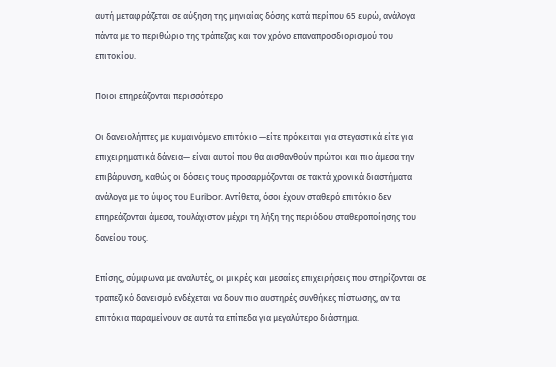αυτή μεταφράζεται σε αύξηση της μηνιαίας δόσης κατά περίπου 65 ευρώ, ανάλογα πάντα με το περιθώριο της τράπεζας και τον χρόνο επαναπροσδιορισμού του επιτοκίου.

Ποιοι επηρεάζονται περισσότερο

Οι δανειολήπτες με κυμαινόμενο επιτόκιο —είτε πρόκειται για στεγαστικά είτε για επιχειρηματικά δάνεια— είναι αυτοί που θα αισθανθούν πρώτοι και πιο άμεσα την επιβάρυνση, καθώς οι δόσεις τους προσαρμόζονται σε τακτά χρονικά διαστήματα ανάλογα με το ύψος του Euribor. Αντίθετα, όσοι έχουν σταθερό επιτόκιο δεν επηρεάζονται άμεσα, τουλάχιστον μέχρι τη λήξη της περιόδου σταθεροποίησης του δανείου τους.

Επίσης, σύμφωνα με αναλυτές, οι μικρές και μεσαίες επιχειρήσεις που στηρίζονται σε τραπεζικό δανεισμό ενδέχεται να δουν πιο αυστηρές συνθήκες πίστωσης, αν τα επιτόκια παραμείνουν σε αυτά τα επίπεδα για μεγαλύτερο διάστημα.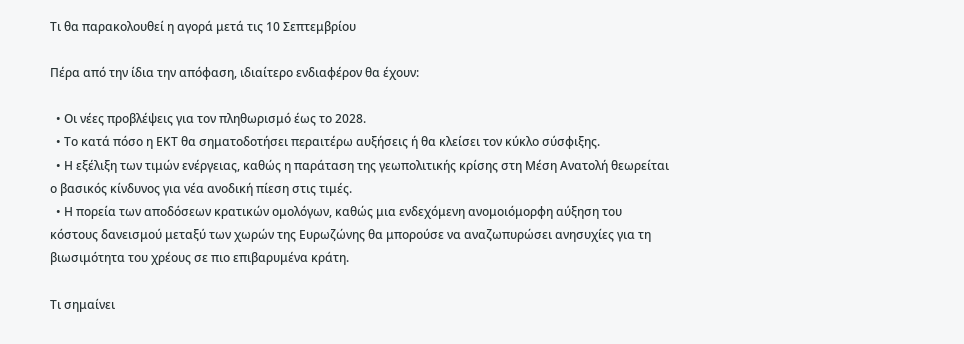Τι θα παρακολουθεί η αγορά μετά τις 10 Σεπτεμβρίου

Πέρα από την ίδια την απόφαση, ιδιαίτερο ενδιαφέρον θα έχουν:

  • Οι νέες προβλέψεις για τον πληθωρισμό έως το 2028.
  • Το κατά πόσο η ΕΚΤ θα σηματοδοτήσει περαιτέρω αυξήσεις ή θα κλείσει τον κύκλο σύσφιξης.
  • Η εξέλιξη των τιμών ενέργειας, καθώς η παράταση της γεωπολιτικής κρίσης στη Μέση Ανατολή θεωρείται ο βασικός κίνδυνος για νέα ανοδική πίεση στις τιμές.
  • Η πορεία των αποδόσεων κρατικών ομολόγων, καθώς μια ενδεχόμενη ανομοιόμορφη αύξηση του κόστους δανεισμού μεταξύ των χωρών της Ευρωζώνης θα μπορούσε να αναζωπυρώσει ανησυχίες για τη βιωσιμότητα του χρέους σε πιο επιβαρυμένα κράτη.

Τι σημαίνει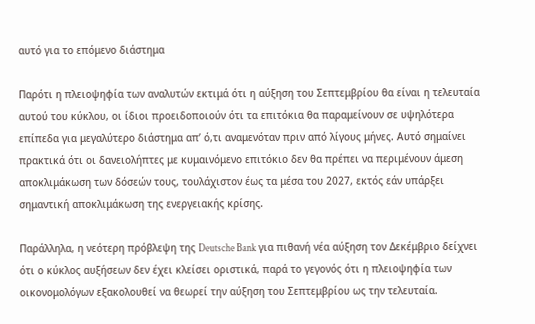αυτό για το επόμενο διάστημα

Παρότι η πλειοψηφία των αναλυτών εκτιμά ότι η αύξηση του Σεπτεμβρίου θα είναι η τελευταία αυτού του κύκλου, οι ίδιοι προειδοποιούν ότι τα επιτόκια θα παραμείνουν σε υψηλότερα επίπεδα για μεγαλύτερο διάστημα απ’ ό,τι αναμενόταν πριν από λίγους μήνες. Αυτό σημαίνει πρακτικά ότι οι δανειολήπτες με κυμαινόμενο επιτόκιο δεν θα πρέπει να περιμένουν άμεση αποκλιμάκωση των δόσεών τους, τουλάχιστον έως τα μέσα του 2027, εκτός εάν υπάρξει σημαντική αποκλιμάκωση της ενεργειακής κρίσης.

Παράλληλα, η νεότερη πρόβλεψη της Deutsche Bank για πιθανή νέα αύξηση τον Δεκέμβριο δείχνει ότι ο κύκλος αυξήσεων δεν έχει κλείσει οριστικά, παρά το γεγονός ότι η πλειοψηφία των οικονομολόγων εξακολουθεί να θεωρεί την αύξηση του Σεπτεμβρίου ως την τελευταία.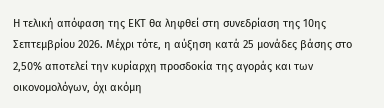Η τελική απόφαση της ΕΚΤ θα ληφθεί στη συνεδρίαση της 10ης Σεπτεμβρίου 2026. Μέχρι τότε, η αύξηση κατά 25 μονάδες βάσης στο 2,50% αποτελεί την κυρίαρχη προσδοκία της αγοράς και των οικονομολόγων, όχι ακόμη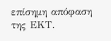επίσημη απόφαση της ΕΚΤ.